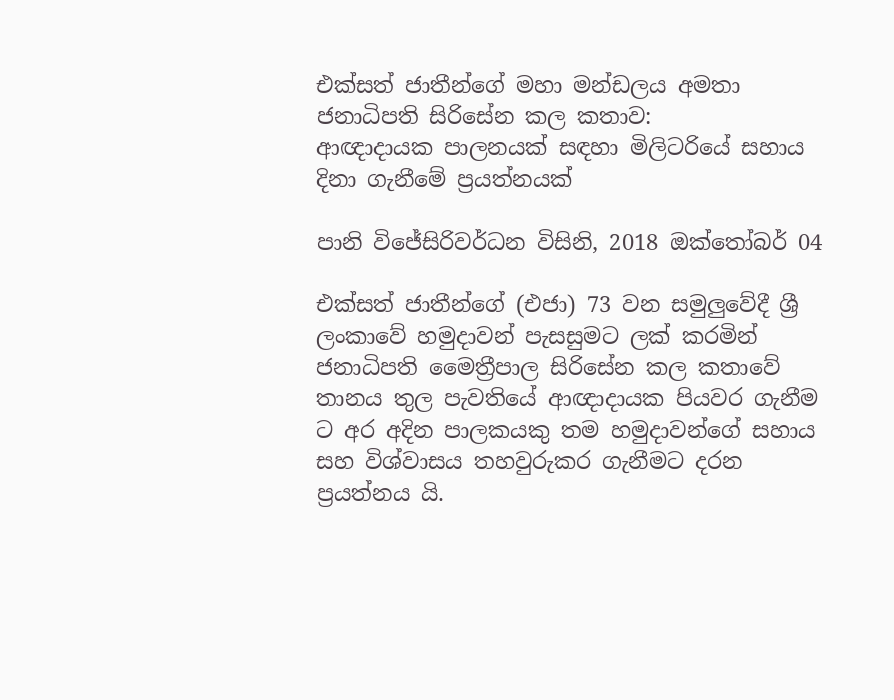එක්සත් ජාතීන්ගේ මහා මන්ඩලය අමතා ජනාධිපති සිරිසේන කල කතාව:
ආඥාදායක පාලනයක් සඳහා මිලිටරියේ සහාය දිනා ගැනීමේ ප්‍රයත්නයක්

පානි විජේසිරිවර්ධන විසිනි, 2018 ඔක්තෝබර් 04

එක්සත් ජාතීන්ගේ (එජා) 73 වන සමුලුවේදී ශ්‍රී ලංකාවේ හමුදාවන් පැසසුමට ලක් කරමින් ජනාධිපති මෛත්‍රීපාල සිරිසේන කල කතාවේ තානය තුල පැවතියේ ආඥාදායක පියවර ගැනීම ට අර අදින පාලකයකු තම හමුදාවන්ගේ සහාය සහ විශ්වාසය තහවුරුකර ගැනීමට දරන ප්‍රයත්නය යි.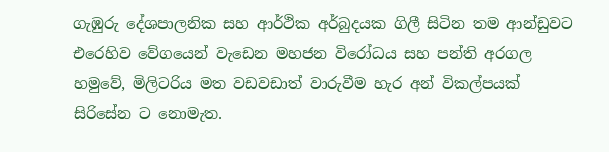ගැඹුරු දේශපාලනික සහ ආර්ථික අර්බුදයක ගිලී සිටින තම ආන්ඩුවට එරෙහිව වේගයෙන් වැඩෙන මහජන විරෝධය සහ පන්ති අරගල හමුවේ, මිලිටරිය මත වඩවඩාත් වාරුවීම හැර අන් විකල්පයක් සිරිසේන ට නොමැත.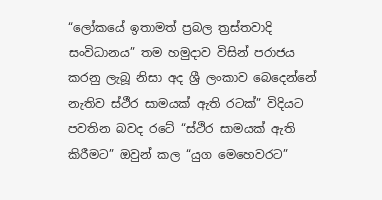“ලෝකයේ ඉතාමත් ප්‍රබල ත්‍රස්තවාදි සංවිධානය” තම හමුදාව විසින් පරාජය කරනු ලැබූ නිසා අද ශ්‍රී ලංකාව බෙදෙන්නේ නැතිව ස්ථීර සාමයක් ඇති රටක්” විදියට පවතින බවද රටේ “ස්ථිර සාමයක් ඇති කිරීමට” ඔවුන් කල “යුග මෙහෙවරට”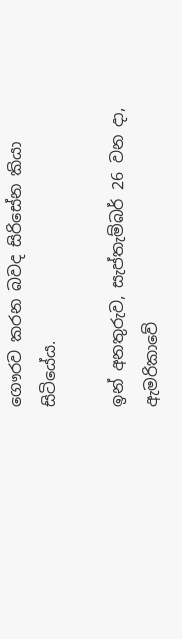ගෞරව කරන බවද සිරිසේන කියා සිටියේය.

ඉන් අනතුරුව, සැප්තැම්බර් 26 වන දා, ඇමරිකාවේ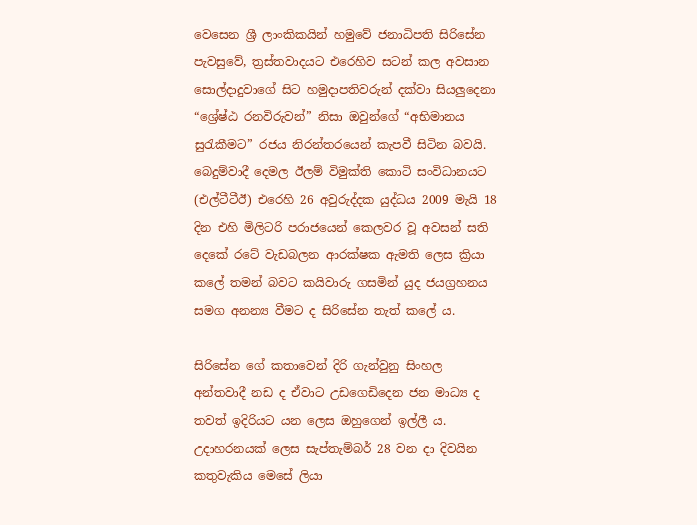වෙසෙන ශ්‍රී ලාංකිකයින් හමුවේ ජනාධිපති සිරිසේන පැවසුවේ, ත්‍රස්තවාදයට එරෙහිව සටන් කල අවසාන සොල්දාදුවාගේ සිට හමුදාපතිවරුන් දක්වා සියලුදෙනා “ශ්‍රේෂ්ඨ රනවිරුවන්” නිසා ඔවුන්ගේ “අභිමානය සුරැකීමට” රජය නිරන්තරයෙන් කැපවී සිටින බවයි. බෙදුම්වාදී දෙමල ඊලම් විමුක්ති කොටි සංවිධානයට (එල්ටීටීඊ) එරෙහි 26 අවුරුද්දක යුද්ධය 2009 මැයි 18 දින එහි මිලිටරි පරාජයෙන් කෙලවර වූ අවසන් සති දෙකේ රටේ වැඩබලන ආරක්ෂක ඇමති ලෙස ක්‍රියා කලේ තමන් බවට කයිවාරු ගසමින් යුද ජයග්‍රහනය සමග අනන්‍ය වීමට ද සිරිසේන තැත් කලේ ය.

සිරිසේන ගේ කතාවෙන් දිරි ගැන්වුනු සිංහල අන්තවාදී නඩ ද ඒවාට උඩගෙඩිදෙන ජන මාධ්‍ය ද තවත් ඉදිරියට යන ලෙස ඔහුගෙන් ඉල්ලී ය. උදාහරනයක් ලෙස සැප්තැම්බර් 28 වන දා දිවයින කතුවැකිය මෙසේ ලියා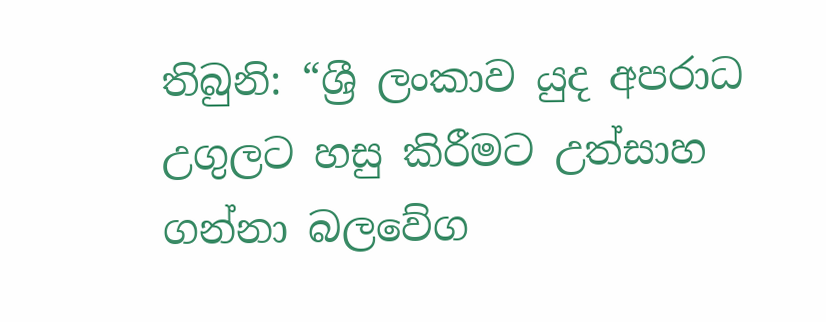තිබුනි: “ශ්‍රී ලංකාව යුද අපරාධ උගුලට හසු කිරීමට උත්සාහ ගන්නා බලවේග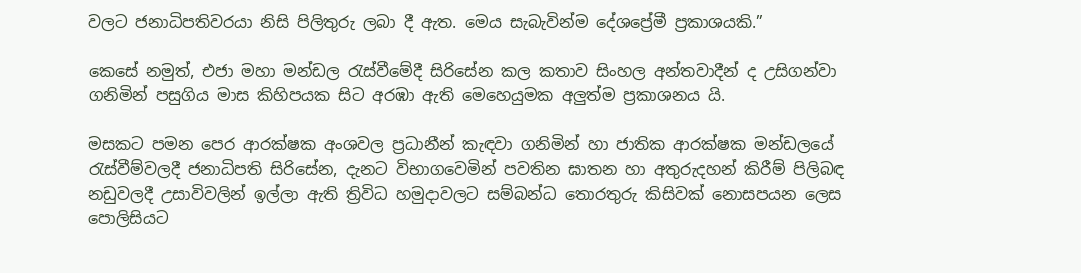වලට ජනාධිපතිවරයා නිසි පිලිතුරු ලබා දී ඇත. මෙය සැබැවින්ම දේශප්‍රේමී ප්‍රකාශයකි.”

කෙසේ නමුත්, එජා මහා මන්ඩල රැස්වීමේදී සිරිසේන කල කතාව සිංහල අන්තවාදීන් ද උසිගන්වා ගනිමින් පසුගිය මාස කිහිපයක සිට අරඹා ඇති මෙහෙයුමක අලුත්ම ප්‍රකාශනය යි.

මසකට පමන පෙර ආරක්ෂක අංශවල ප්‍රධානීන් කැඳවා ගනිමින් හා ජාතික ආරක්ෂක මන්ඩලයේ රැස්වීම්වලදී ජනාධිපති සිරිසේන, දැනට විභාගවෙමින් පවතින ඝාතන හා අතුරුදහන් කිරීම් පිලිබඳ නඩුවලදී උසාවිවලින් ඉල්ලා ඇති ත්‍රිවිධ හමුදාවලට සම්බන්ධ තොරතුරු කිසිවක් නොසපයන ලෙස පොලිසියට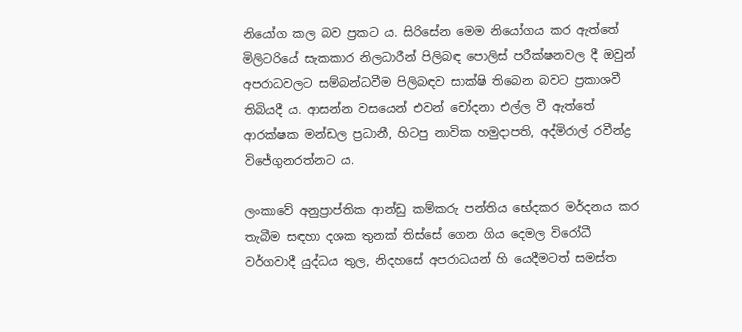නියෝග කල බව ප්‍රකට ය. සිරිසේන මෙම නියෝගය කර ඇත්තේ මිලිටරියේ සැකකාර නිලධාරීන් පිලිබඳ පොලිස් පරීක්ෂනවල දී ඔවුන් අපරාධවලට සම්බන්ධවීම පිලිබඳව සාක්ෂි තිබෙන බවට ප්‍රකාශවී තිබියදී ය. ආසන්න වසයෙන් එවන් චෝදනා එල්ල වී ඇත්තේ ආරක්ෂක මන්ඩල ප්‍රධානී, හිටපු නාවික හමුදාපති, අද්මිරාල් රවීන්ද්‍ර විජේගුනරත්නට ය.

ලංකාවේ අනුප්‍රාප්තික ආන්ඩු කම්කරු පන්තිය භේදකර මර්දනය කර තැබීම සඳහා දශක තුනක් තිස්සේ ගෙන ගිය දෙමල විරෝධී වර්ගවාදී යුද්ධය තුල, නිදහසේ අපරාධයන් හි යෙදීමටත් සමස්ත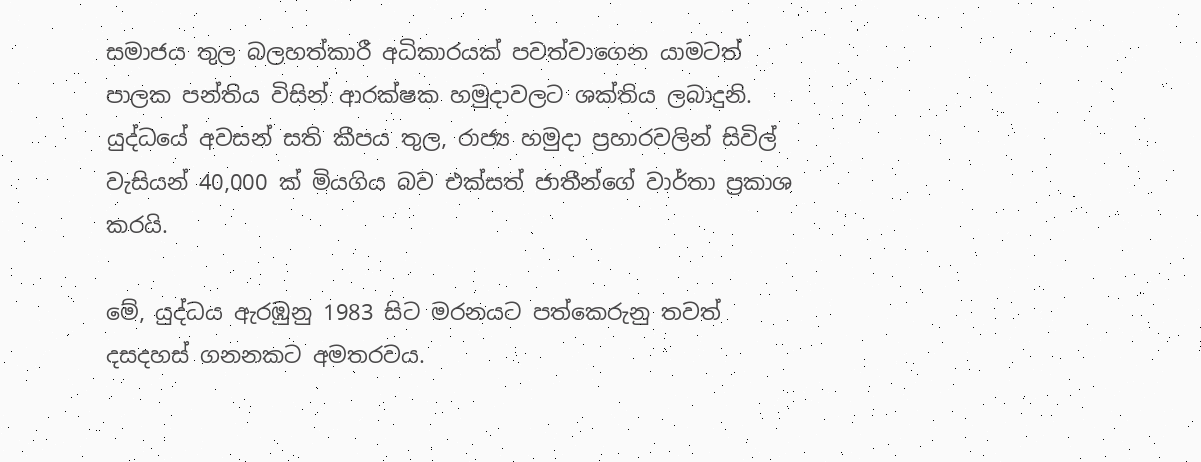සමාජය තුල බලහත්කාරී අධිකාරයක් පවත්වාගෙන යාමටත් පාලක පන්තිය විසින් ආරක්ෂක හමුදාවලට ශක්තිය ලබාදුනි. යුද්ධයේ අවසන් සති කීපය තුල, රාජ්‍ය හමුදා ප්‍රහාරවලින් සිවිල් වැසියන් 40,000 ක් මියගිය බව එක්සත් ජාතීන්ගේ වාර්තා ප්‍රකාශ කරයි.

මේ, යුද්ධය ඇරඹුනු 1983 සිට මරනයට පත්කෙරුනු තවත් දසදහස් ගනනකට අමතරවය.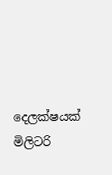දෙලක්ෂයක් මිලිටරි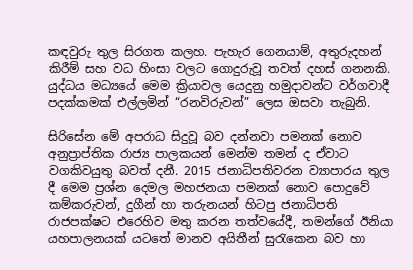කඳවුරු තුල සිරගත කලහ. පැහැර ගෙනයාම්, අතුරුදහන් කිරීම් සහ වධ හිංසා වලට ගොදුරුවූ තවත් දහස් ගනනකි. යුද්ධය මධ්‍යයේ මෙම ක්‍රියාවල යෙදුනු හමුදාවන්ට වර්ගවාදී පදක්කමක් එල්ලමින් “රනවිරුවන්” ලෙස ඔසවා තැබුනි.

සිරිසේන මේ අපරාධ සිදුවූ බව දන්නවා පමනක් නොව අනුප්‍රාප්තික රාජ්‍ය පාලකයන් මෙන්ම තමන් ද ඒවාට වගකිවයුතු බවත් දනී. 2015 ජනාධිපතිවරන ව්‍යාපාරය තුල දී මෙම ප්‍රශ්න දෙමල මහජනයා පමනක් නොව පොදුවේ කම්කරුවන්, දුගීන් හා තරුනයන් හිටපු ජනාධිපති රාජපක්ෂට එරෙහිව මතු කරන තත්වයේදී, තමන්ගේ ඊනියා යහපාලනයක් යටතේ මානව අයිතීන් සුරැකෙන බව හා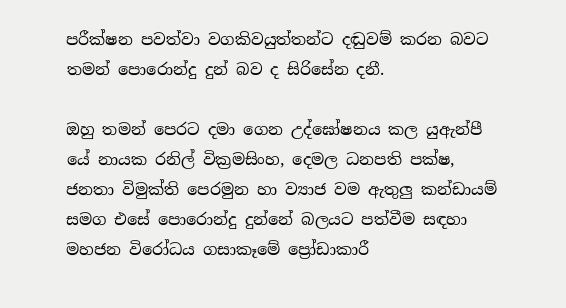පරීක්ෂන පවත්වා වගකිවයුත්තන්ට දඬුවම් කරන බවට තමන් පොරොන්දු දුන් බව ද සිරිසේන දනී.

ඔහු තමන් පෙරට දමා ගෙන උද්ඝෝෂනය කල යුඇන්පී යේ නායක රනිල් වික්‍රමසිංහ, දෙමල ධනපති පක්ෂ, ජනතා විමුක්ති පෙරමුන හා ව්‍යාජ වම ඇතුලු කන්ඩායම් සමග එසේ පොරොන්දු දුන්නේ බලයට පත්වීම සඳහා මහජන විරෝධය ගසාකෑමේ ප්‍රෝඩාකාරී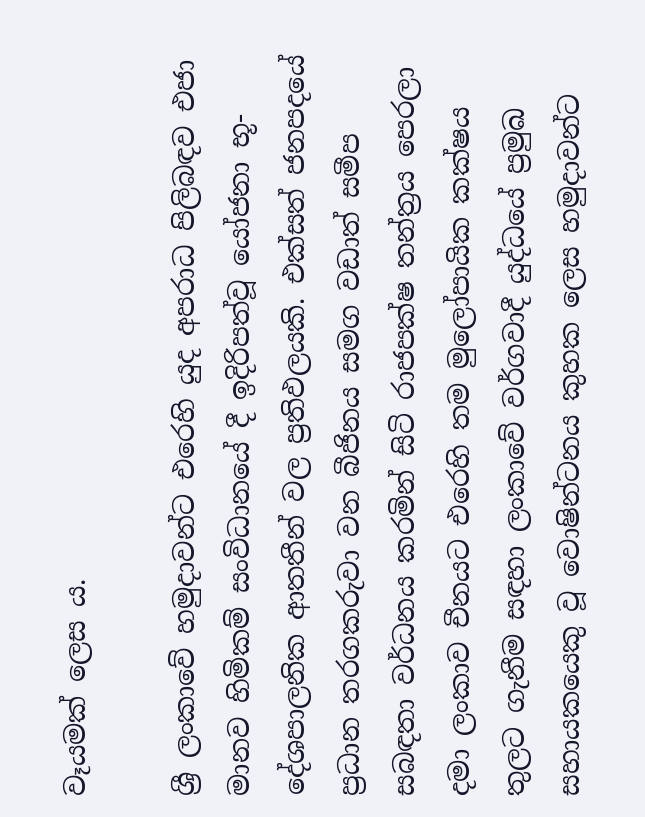වෑයමක් ලෙස ය.

ශ්‍රී ලංකාවේ හමුදාවන්ට එරෙහි යුද අපරාධ පිලිබඳව එජා මානව හිමිකම් සංවිධානයේ දී ඉදිරිපත්වූ යෝජනා භූ-දේශපාලනික ආතතීන් වල ප්‍රතිඵලයකි. එක්සත් ජනපදයේ ප්‍රධාන තරගකරුවා වන බීජිනය සමග වඩාත් සමීප සබඳතා වර්ධනය කරමින් සිටි රාජපක්ෂ තන්ත්‍රය පෙරලා දමා ලංකාව චීනයට එරෙහි තම මුලෝපායික කක්ෂය තුලට ගැනීම සඳහා ලංකාවේ වර්ගවාදී යුද්ධයේ ප්‍රමුඛ සහායකයෙකු වූ වොෂින්ටනය කුහක ලෙස හමුදාවන්ට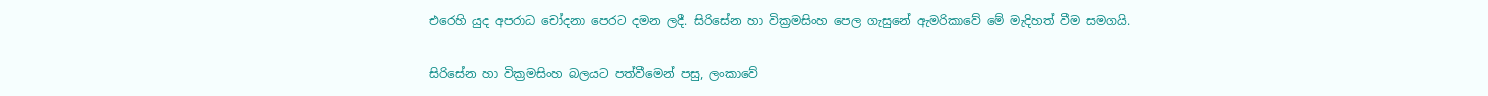එරෙහි යුද අපරාධ චෝදනා පෙරට දමන ලදී. සිරිසේන හා වික්‍රමසිංහ පෙල ගැසුනේ ඇමරිකාවේ මේ මැදිහත් වීම සමගයි.

සිරිසේන හා වික්‍රමසිංහ බලයට පත්වීමෙන් පසු, ලංකාවේ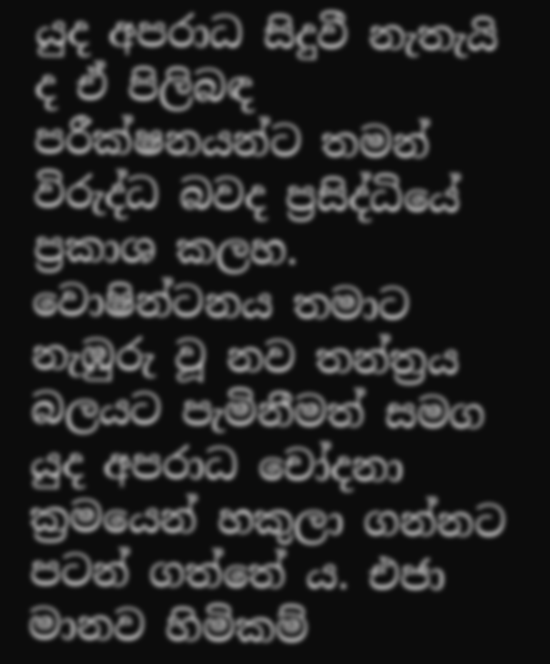යුද අපරාධ සිදුවී නැතැයි ද ඒ පිලිබඳ පරීක්ෂනයන්ට තමන් විරුද්ධ බවද ප්‍රසිද්ධියේ ප්‍රකාශ කලහ. වොෂින්ටනය තමාට නැඹුරු වූ නව තන්ත්‍රය බලයට පැමිනීමත් සමග යුද අපරාධ චෝදනා ක්‍රමයෙන් හකුලා ගන්නට පටන් ගත්තේ ය. එජා මානව හිමිකම්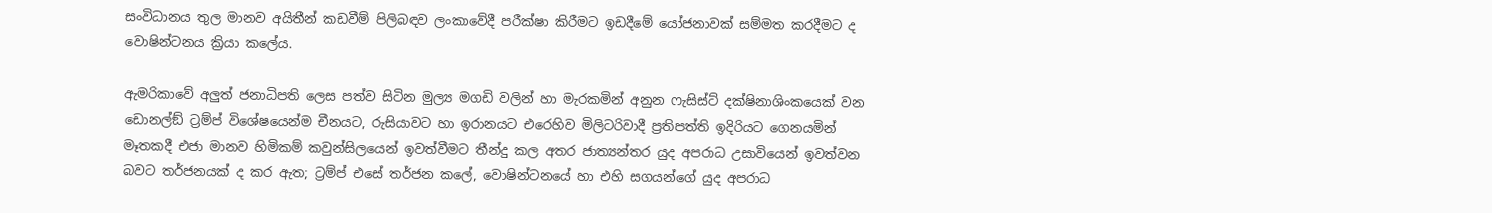සංවිධානය තුල මානව අයිතීන් කඩවීම් පිලිබඳව ලංකාවේදී පරීක්ෂා කිරීමට ඉඩදීමේ යෝජනාවක් සම්මත කරදීමට ද වොෂින්ටනය ක්‍රියා කලේය.

ඇමරිකාවේ අලුත් ජනාධිපති ලෙස පත්ව සිටින මුල්‍ය මගඩි වලින් හා මැරකමින් අනුන ෆැසිස්ට් දක්ෂිනාශිංකයෙක් වන ඩොනල්ඞ් ට්‍රම්ප් විශේෂයෙන්ම චීනයට, රුසියාවට හා ඉරානයට එරෙහිව මිලිටරිවාදී ප්‍රතිපත්ති ඉදිරියට ගෙනයමින් මෑතකදී එජා මානව හිමිකම් කවුන්සිලයෙන් ඉවත්වීමට තීන්දු කල අතර ජාත්‍යන්තර යුද අපරාධ උසාවියෙන් ඉවත්වන බවට තර්ජනයක් ද කර ඇත; ට්‍රම්ප් එසේ තර්ජන කලේ, වොෂින්ටනයේ හා එහි සගයන්ගේ යුද අපරාධ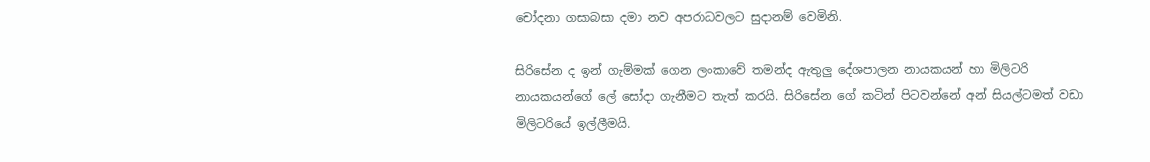චෝදනා ගසාබසා දමා නව අපරාධවලට සුදානම් වෙමිනි.

සිරිසේන ද ඉන් ගැම්මක් ගෙන ලංකාවේ තමන්ද ඇතුලු දේශපාලන නායකයන් හා මිලිටරි නායකයන්ගේ ලේ සෝදා ගැනීමට තැත් කරයි. සිරිසේන ගේ කටින් පිටවන්නේ අන් සියල්ටමත් වඩා මිලිටරියේ ඉල්ලීමයි.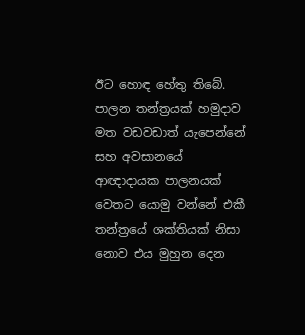ඊට හොඳ හේතු තිබේ. පාලන තන්ත්‍රයක් හමුදාව මත වඩවඩාත් යැපෙන්නේ සහ අවසානයේ ආඥාදායක පාලනයක් වෙතට යොමු වන්නේ එකී තන්ත්‍රයේ ශක්තියක් නිසා නොව එය මුහුන දෙන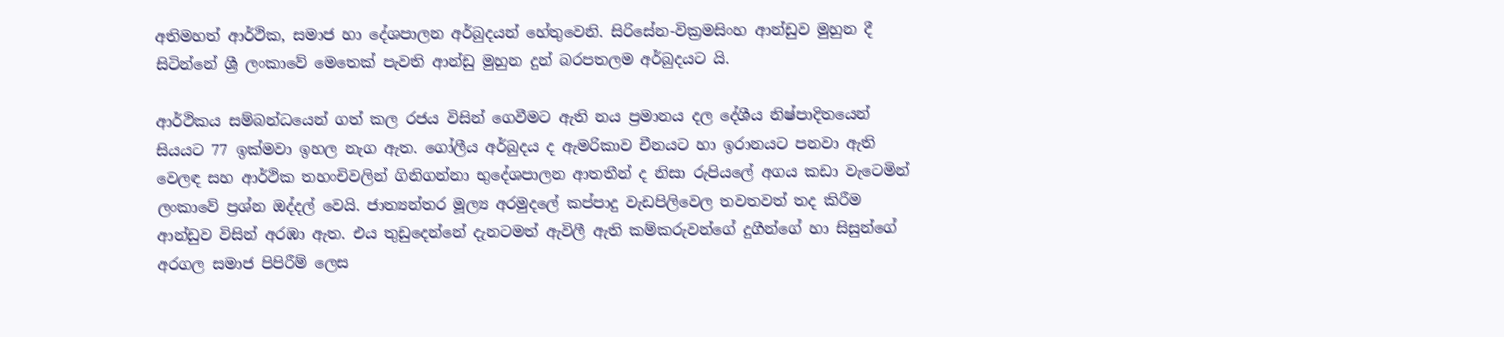අතිමහත් ආර්ථික, සමාජ හා දේශපාලන අර්බුදයන් හේතුවෙනි. සිරිසේන-වික්‍රමසිංහ ආන්ඩුව මුහුන දී සිටින්නේ ශ්‍රී ලංකාවේ මෙතෙක් පැවති ආන්ඩු මුහුන දුන් බරපතලම අර්බුදයට යි.

ආර්ථිකය සම්බන්ධයෙන් ගත් කල රජය විසින් ගෙවීමට ඇති නය ප්‍රමානය දල දේශීය නිෂ්පාදිතයෙන් සියයට 77 ඉක්මවා ඉහල නැග ඇත. ගෝලීය අර්බුදය ද ඇමරිකාව චීනයට හා ඉරානයට පනවා ඇති වෙලඳ සහ ආර්ථික තහංචිවලින් ගිනිගන්නා භුදේශපාලන ආතතීන් ද නිසා රුපියලේ අගය කඩා වැටෙමින් ලංකාවේ ප්‍රශ්න ඔද්දල් වෙයි. ජාත්‍යන්තර මූල්‍ය අරමුදලේ කප්පාදු වැඩපිලිවෙල තවතවත් තද කිරීම ආන්ඩුව විසින් අරඹා ඇත. එය තුඩුදෙන්නේ දැනටමත් ඇවිලී ඇති කම්කරුවන්ගේ දුගීන්ගේ හා සිසුන්ගේ අරගල සමාජ පිපිරීම් ලෙස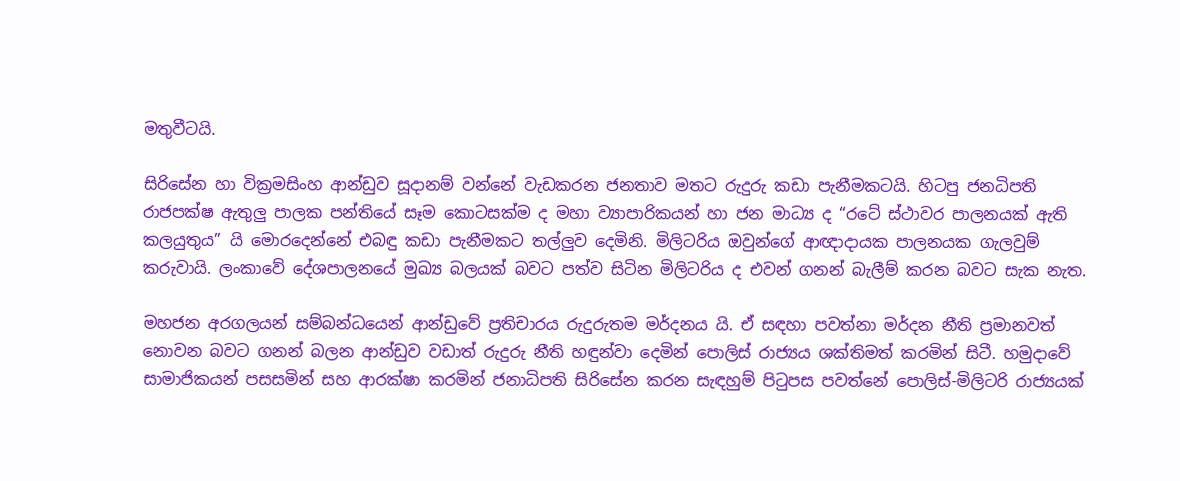මතුවීටයි.

සිරිසේන හා වික්‍රමසිංහ ආන්ඩුව සූදානම් වන්නේ වැඩකරන ජනතාව මතට රුදුරු කඩා පැනීමකටයි. හිටපු ජනධිපති රාජපක්ෂ ඇතුලු පාලක පන්තියේ සෑම කොටසක්ම ද මහා ව්‍යාපාරිකයන් හා ජන මාධ්‍ය ද “රටේ ස්ථාවර පාලනයක් ඇති කලයුතුය” යි මොරදෙන්නේ එබඳු කඩා පැනීමකට තල්ලුව දෙමිනි. මිලිටරිය ඔවුන්ගේ ආඥාදායක පාලනයක ගැලවුම් කරුවායි. ලංකාවේ දේශපාලනයේ මුඛ්‍ය බලයක් බවට පත්ව සිටින මිලිටරිය ද එවන් ගනන් බැලීම් කරන බවට සැක නැත.

මහජන අරගලයන් සම්බන්ධයෙන් ආන්ඩුවේ ප්‍රතිචාරය රුදුරුතම මර්දනය යි. ඒ සඳහා පවත්නා මර්දන නීති ප්‍රමානවත් නොවන බවට ගනන් බලන ආන්ඩුව වඩාත් රුදුරු නීති හඳුන්වා දෙමින් පොලිස් රාජ්‍යය ශක්තිමත් කරමින් සිටී. හමුදාවේ සාමාජිකයන් පසසමින් සහ ආරක්ෂා කරමින් ජනාධිපති සිරිසේන කරන සැඳහුම් පිටුපස පවත්නේ පොලිස්-මිලිටරි රාජ්‍යයක්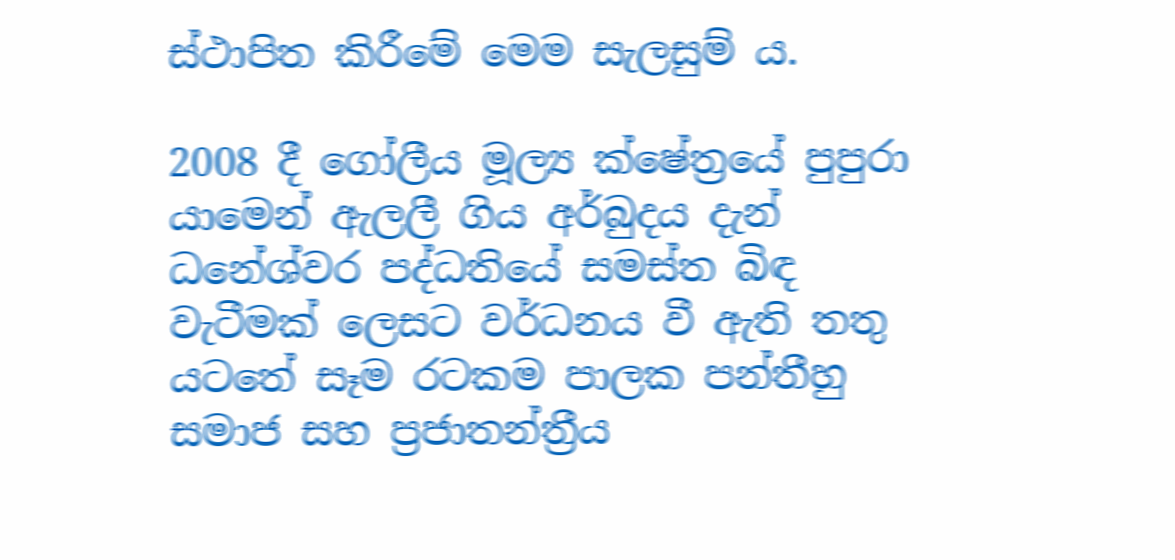ස්ථාපිත කිරීමේ මෙම සැලසුම් ය.

2008 දී ගෝලීය මූල්‍ය ක්ෂේත්‍රයේ පුපුරා යාමෙන් ඇලලී ගිය අර්බුදය දැන් ධනේශ්වර පද්ධතියේ සමස්ත බිඳ වැටීමක් ලෙසට වර්ධනය වී ඇති තතු යටතේ සෑම රටකම පාලක පන්තීහු සමාජ සහ ප්‍රජාතන්ත්‍රීය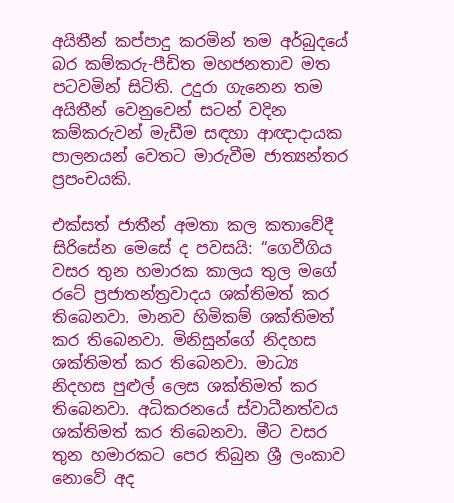අයිතීන් කප්පාදු කරමින් තම අර්බුදයේ බර කම්කරු-පීඩිත මහජනතාව මත පටවමින් සිටිති. උදුරා ගැනෙන තම අයිතීන් වෙනුවෙන් සටන් වදින කම්කරුවන් මැඩීම සඳහා ආඥාදායක පාලනයන් වෙතට මාරුවීම ජාත්‍යන්තර ප්‍රපංචයකි.

එක්සත් ජාතීන් අමතා කල කතාවේදී සිරිසේන මෙසේ ද පවසයි: “ගෙවීගිය වසර තුන හමාරක කාලය තුල මගේ රටේ ප්‍රජාතන්ත්‍රවාදය ශක්තිමත් කර තිබෙනවා. මානව හිමිකම් ශක්තිමත් කර තිබෙනවා. මිනිසුන්ගේ නිදහස ශක්තිමත් කර තිබෙනවා. මාධ්‍ය නිදහස පුළුල් ලෙස ශක්තිමත් කර තිබෙනවා. අධිකරනයේ ස්වාධීනත්වය ශක්තිමත් කර තිබෙනවා. මීට වසර තුන හමාරකට පෙර තිබුන ශ්‍රී ලංකාව නොවේ අද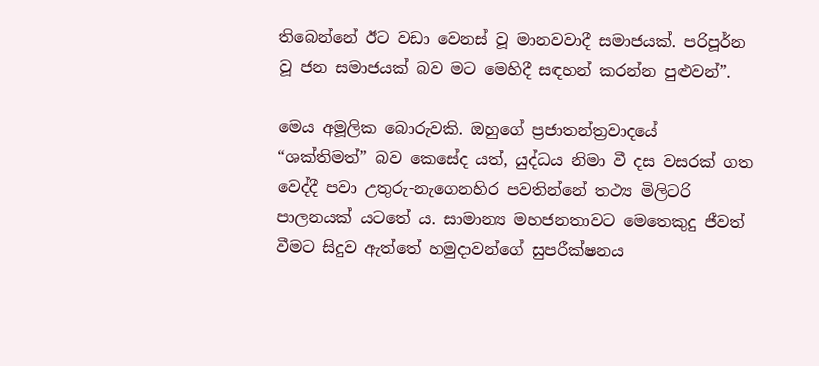තිබෙන්නේ ඊට වඩා වෙනස් වූ මානවවාදී සමාජයක්. පරිපූර්න වූ ජන සමාජයක් බව මට මෙහිදී සඳහන් කරන්න පුළුවන්”.

මෙය අමූලික බොරුවකි. ඔහුගේ ප්‍රජාතන්ත්‍රවාදයේ “ශක්තිමත්” බව කෙසේද යත්, යුද්ධය නිමා වී දස වසරක් ගත වෙද්දී පවා උතුරු-නැගෙනහිර පවතින්නේ තථ්‍ය මිලිටරි පාලනයක් යටතේ ය. සාමාන්‍ය මහජනතාවට මෙතෙකුදු ජීවත් වීමට සිදුව ඇත්තේ හමුදාවන්ගේ සුපරීක්ෂනය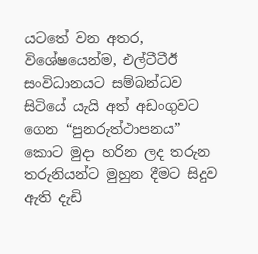යටතේ වන අතර, විශේෂයෙන්ම, එල්ටීටීඊ සංවිධානයට සම්බන්ධව සිටියේ යැයි අත් අඩංගුවට ගෙන “පුනරුත්ථාපනය” කොට මුදා හරින ලද තරුන තරුනියන්ට මුහුන දීමට සිදුව ඇති දැඩි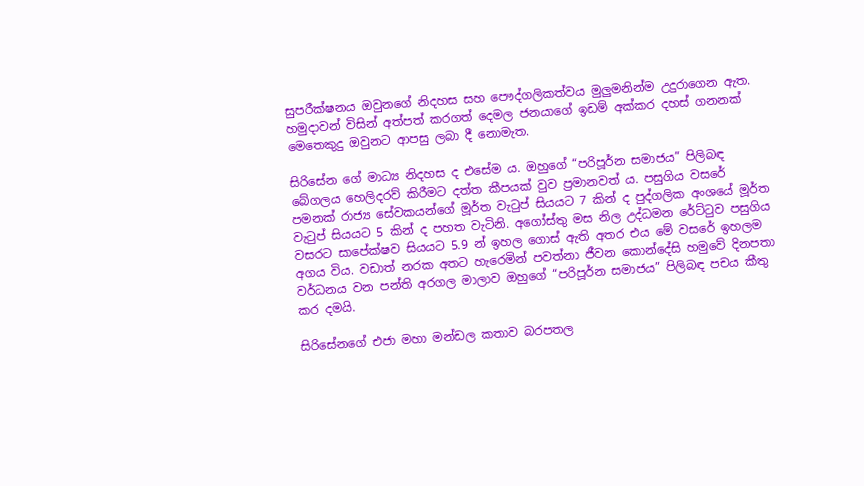සුපරීක්ෂනය ඔවුනගේ නිදහස සහ පෞද්ගලිකත්වය මුලුමනින්ම උදුරාගෙන ඇත. හමුදාවන් විසින් අත්පත් කරගත් දෙමල ජනයාගේ ඉඩම් අක්කර දහස් ගනනක් මෙතෙකුදු ඔවුනට ආපසු ලබා දී නොමැත.

සිරිසේන ගේ මාධ්‍ය නිදහස ද එසේම ය. ඔහුගේ “පරිපූර්න සමාජය” පිලිබඳ බේගලය හෙලිදරව් කිරීමට දත්ත කීපයක් වුව ප්‍රමානවත් ය. පසුගිය වසරේ පමනක් රාජ්‍ය සේවකයන්ගේ මූර්ත වැටුප් සියයට 7 කින් ද පුද්ගලික අංශයේ මූර්ත වැටුප් සියයට 5 කින් ද පහත වැටිනි. අගෝස්තු මස නිල උද්ධමන රේට්ටුව පසුගිය වසරට සාපේක්ෂව සියයට 5.9 න් ඉහල ගොස් ඇති අතර එය මේ වසරේ ඉහලම අගය විය. වඩාත් නරක අතට හැරෙමින් පවත්නා ජීවන කොන්දේසි හමුවේ දිනපතා වර්ධනය වන පන්ති අරගල මාලාව ඔහුගේ “පරිපූර්න සමාජය” පිලිබඳ පචය කීතු කර දමයි.

සිරිසේනගේ එජා මහා මන්ඩල කතාව බරපතල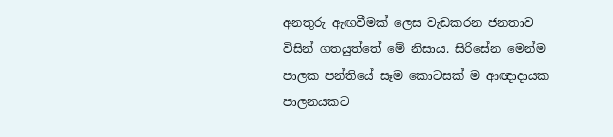අනතුරු ඇඟවීමක් ලෙස වැඩකරන ජනතාව විසින් ගතයුත්තේ මේ නිසාය. සිරිසේන මෙන්ම පාලක පන්තියේ සෑම කොටසක් ම ආඥාදායක පාලනයකට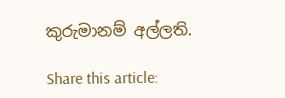කුරුමානම් අල්ලති.

Share this article: